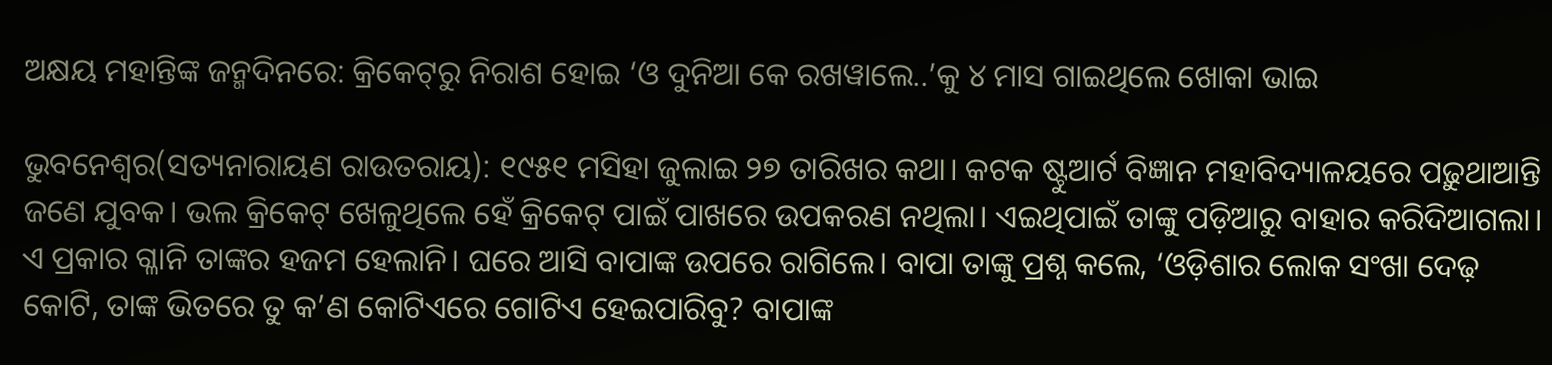ଅକ୍ଷୟ ମହାନ୍ତିଙ୍କ ଜନ୍ମଦିନରେ: କ୍ରିକେଟ୍‌ରୁ ନିରାଶ ହୋଇ ‘ଓ ଦୁନିଆ କେ ରଖୱାଲେ..’କୁ ୪ ମାସ ଗାଇଥିଲେ ଖୋକା ଭାଇ

ଭୁବନେଶ୍ବର(ସତ୍ୟନାରାୟଣ ରାଉତରାୟ): ୧୯୫୧ ମସିହା ଜୁଲାଇ ୨୭ ତାରିଖର କଥା। କଟକ ଷ୍ଟୁଆର୍ଟ ବିଜ୍ଞା‌ନ ମହାବିଦ୍ୟାଳୟରେ ପଢ଼ୁଥାଆନ୍ତି ଜଣେ ଯୁବକ। ଭଲ କ୍ରିକେଟ୍‌ ଖେଳୁଥିଲେ ହେଁ କ୍ରିକେଟ୍‌ ପାଇଁ ପାଖରେ ଉପକରଣ ନଥିଲା। ଏଇଥିପାଇଁ ତାଙ୍କୁ ପଡ଼ିଆରୁ ବାହାର କରିଦିଆଗଲା। ଏ ପ୍ରକାର ଗ୍ଳାନି ତାଙ୍କର ହଜମ ହେଲାନି। ଘରେ ଆସି ବାପାଙ୍କ ଉପରେ ରାଗିଲେ। ବାପା ତାଙ୍କୁ ପ୍ରଶ୍ନ କଲେ, ‘ଓଡ଼ିଶାର ଲୋକ ସଂଖା ଦେଢ଼ କୋଟି, ତାଙ୍କ ଭିତରେ ତୁ କ’ଣ କୋଟିଏରେ ଗୋଟିଏ ହେଇପାରିବୁ? ବାପାଙ୍କ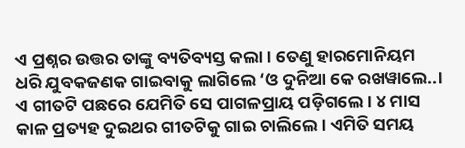ଏ ପ୍ରଶ୍ନର ଉତ୍ତର ତାଙ୍କୁ ବ୍ୟତିବ୍ୟସ୍ତ କଲା। ତେଣୁ ହାରମୋନିୟମ ଧରି ଯୁବକଜଣକ ଗାଇବାକୁ ଲାଗିଲେ ‘ଓ ଦୁନିଆ କେ ରଖୱାଲେ..। ଏ ଗୀତଟି ପଛରେ ଯେମିତି ସେ ପାଗଳପ୍ରାୟ ପଡ଼ିଗଲେ। ୪ ମାସ କାଳ ପ୍ରତ୍ୟହ ଦୁଇଥର ଗୀତଟିକୁ ଗାଇ ଚାଲିଲେ। ଏମିତି ସମୟ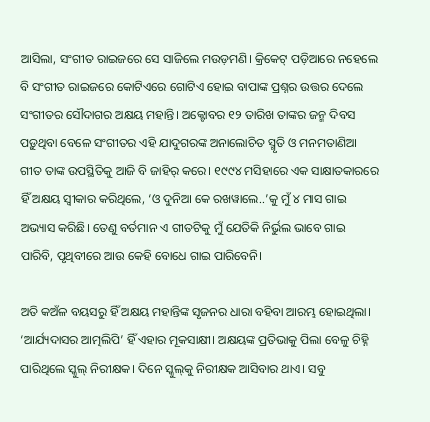ଆସିଲା, ସଂଗୀତ ରାଇଜରେ ସେ ସାଜିଲେ ମଉଡ଼ମଣି। କ୍ରିକେଟ୍‌ ପଡ଼ିଆରେ ନହେଲେ ବି ସଂଗୀତ ରାଇଜରେ କୋଟି‌ଏରେ ଗୋଟିଏ ହୋଇ ବାପାଙ୍କ ପ୍ରଶ୍ନର ଉତ୍ତର ଦେଲେ ସଂଗୀତର ସୌଦାଗର ଅକ୍ଷୟ ମହାନ୍ତି। ଅକ୍ଟୋବର ୧୨ ତାରିଖ ତାଙ୍କର ଜନ୍ମ ଦିବସ ପଡ଼ୁଥିବା ବେଳେ ସଂଗୀତର ଏହି ଯାଦୁଗରଙ୍କ ଅନାଲୋଚିତ ସ୍ମୃତି ଓ ମନମତାଣିଆ ଗୀତ ତାଙ୍କ ଉପସ୍ଥିତିକୁ ଆଜି ବି ଜାହିର୍‌ କରେ। ୧୯୯୪ ମସିହାରେ ଏକ ସାକ୍ଷାତକାରରେ ହିଁ ଅକ୍ଷୟ ସ୍ବୀକାର କରିଥିଲେ, ‘ଓ ଦୁନିଆ କେ ରଖୱାଲେ..’କୁ ମୁଁ ୪ ମାସ ଗାଇ ଅଭ୍ୟାସ କରିଛି। ତେଣୁ ବର୍ତମାନ ଏ ଗୀତଟିକୁ ମୁଁ ଯେତିକି ନିର୍ଭୁଲ ଭାବେ ଗାଇ ପାରିବି, ପୃଥିବୀରେ ଆଉ କେହି ବୋଧେ ଗାଇ ପାରିବେନି।

ଅତି କଅଁଳ ବୟସରୁ ହିଁ ଅକ୍ଷୟ ମହାନ୍ତିଙ୍କ ସୃଜନର ଧାରା ବହିବା ଆରମ୍ଭ ହୋଇଥିଲା। ‘ଆର୍ଯ୍ୟଦାସର ଆତ୍ମଲିପି’ ହିଁ ଏହାର ମୂକସାକ୍ଷୀ। ଅକ୍ଷୟଙ୍କ ପ୍ରତିଭାକୁ ପିଲା ବେଳୁ ଚିହ୍ନି ପାରିଥିଲେ ସ୍କୁଲ୍‌ ନିରୀକ୍ଷକ। ଦିନେ ସ୍କୁଲ୍‌କୁ ନିରୀକ୍ଷକ ଆସିବାର ଥାଏ। ସବୁ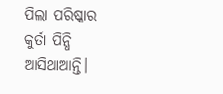ପିଲା ପରିଷ୍କାର କୁର୍ତା ପିନ୍ଧି ଆସିଥାଆନ୍ତି।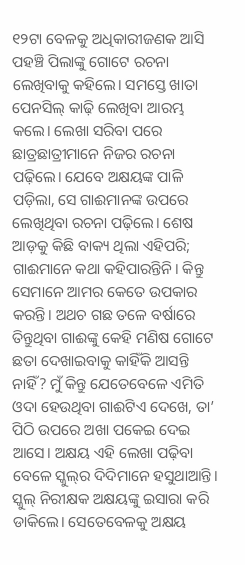୧୨ଟା ବେଳକୁ ଅଧିକାରୀଜଣକ ଆସି ପହଞ୍ଚି ପିଲାଙ୍କୁ ଗୋଟେ ରଚନା ଲେଖିବାକୁ କହିଲେ। ସମସ୍ତେ ଖାତା ପେନସିଲ୍‌ କାଢ଼ି ଲେଖିବା ଆରମ୍ଭ କଲେ। ଲେଖା ସରିବା ପରେ ଛାତ୍ରଛାତ୍ରୀମାନେ ନିଜର ରଚନା ପଢ଼ିଲେ। ଯେବେ ଅକ୍ଷୟଙ୍କ ପାଳି ପଡ଼ିଲା, ସେ ଗାଈମାନଙ୍କ ଉପରେ ଲେଖିଥିବା ରଚନା ପଢ଼ିଲେ। ଶେଷ ଆଡ଼କୁ କିଛି ବାକ୍ୟ ଥିଲା ଏହିପରି; ଗାଈମାନେ କଥା କହିପାରନ୍ତିନି। କିନ୍ତୁ ସେମାନେ ଆମର କେତେ ଉପକାର କରନ୍ତି। ଅଥଚ ଗଛ ତଳେ ବର୍ଷାରେ ତିନ୍ତୁଥିବା ଗାଈଙ୍କୁ କେହି ମଣିଷ ଗୋଟେ ଛତା ଦେଖାଇବାକୁ କାହିଁକି ଆସନ୍ତି ନାହିଁ? ମୁଁ କିନ୍ତୁ ଯେତେବେଳେ ଏମିତି ଓଦା ହେଉଥିବା ଗାଈଟିଏ ଦେଖେ, ତା’ ପିଠି ଉପରେ ଅଖା ପକେଇ ଦେଇ ଆସେ। ଅକ୍ଷୟ ଏହି ଲେଖା ପଢ଼ିବା ବେଳେ ସ୍କୁଲ୍‌ର ଦିଦିମାନେ ହସୁଥାଆନ୍ତି। ସ୍କୁଲ୍‌ ନିରୀକ୍ଷକ ଅକ୍ଷୟଙ୍କୁ ଇସାରା କରି ଡାକିଲେ। ସେତେବେଳକୁ ଅକ୍ଷୟ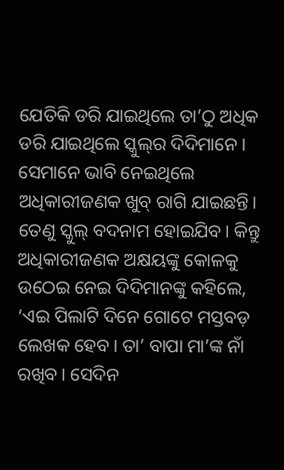ଯେତିକି ଡରି ଯାଇଥିଲେ ତା’ଠୁ ଅଧିକ ଡରି ଯାଇଥିଲେ ସ୍କୁଲ୍‌ର ଦିଦିମାନେ। ସେମାନେ ଭାବି ନେଇଥିଲେ ଅଧିକାରୀଜଣକ ଖୁବ୍‌ ରାଗି ଯାଇଛନ୍ତି। ତେଣୁ ସ୍କୁଲ୍‌ ବଦନାମ ହୋଇଯିବ। କିନ୍ତୁ ଅଧିକାରୀଜଣକ ଅକ୍ଷୟଙ୍କୁ କୋଳକୁ ଉଠେଇ ନେଇ ଦିଦିମାନଙ୍କୁ କହିଲେ, ‘ଏଇ ପିଲାଟି ‌ଦିନେ ଗୋଟେ ମସ୍ତବଡ଼ ଲେଖକ ହେବ। ତା’ ବାପା ମା’ଙ୍କ ନାଁ ରଖିବ। ସେଦିନ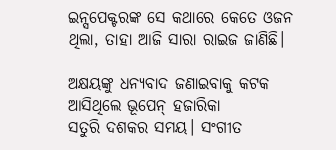ଇନ୍ସପେକ୍ଟରଙ୍କ ସେ କଥାରେ କେତେ ଓଜନ ଥିଲା, ତାହା ଆଜି ସାରା ରାଇଜ ଜାଣିଛି।

ଅକ୍ଷୟଙ୍କୁ ଧନ୍ୟବାଦ ଜଣାଇବାକୁ କଟକ ଆସିଥିଲେ ଭୂପେନ୍‌ ହଜାରିକା
ସତୁରି ଦଶକର ସମୟ। ସଂଗୀତ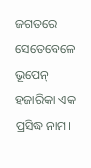ଜଗତରେ ସେତେବେଳେ ଭୂପେନ୍‌ ହଜାରିକା ଏକ ପ୍ରସିଦ୍ଧ ନାମ।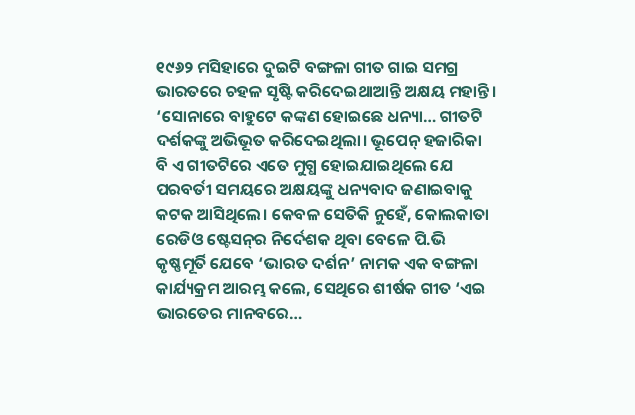୧୯୬୨ ମସିହାରେ ଦୁଇଟି ବଙ୍ଗଳା ଗୀତ ଗାଇ ସମଗ୍ର ଭାରତରେ ଚହଳ ସୃଷ୍ଟି କରିଦେଇଥାଆନ୍ତି ଅକ୍ଷୟ ମହାନ୍ତି। ‘ସୋନାରେ ବାହୁଟେ କଙ୍କଣ ହୋ‌ଇଛେ ଧନ୍ୟା… ଗୀତଟି ଦର୍ଶକଙ୍କୁ ଅଭିଭୂତ କରିଦେଇଥିଲା। ଭୂପେନ୍‌ ହଜାରିକା ବି ଏ ଗୀତଟିରେ ଏତେ ମୁଗ୍ଧ ହୋଇଯାଇଥିଲେ ଯେ ପରବର୍ତୀ ସମୟରେ ଅକ୍ଷୟଙ୍କୁ ଧନ୍ୟବାଦ ଜଣାଇବାକୁ କଟକ ଆସିଥିଲେ। କେବଳ ସେତିକି ନୁହେଁ, କୋଲକାତା ରେଡିଓ ଷ୍ଟେସନ୍‌ର ନିର୍ଦେଶକ ଥିବା ବେଳେ ପି.ଭି କୃଷ୍ଣମୂର୍ତି ଯେବେ ‘ଭାରତ ଦର୍ଶନ’ ନାମକ ଏକ ବଙ୍ଗଳା କାର୍ଯ୍ୟକ୍ରମ ଆରମ୍ଭ କଲେ, ସେଥିରେ ଶୀର୍ଷକ ଗୀତ ‘ଏଇ ଭାରତେର ମାନବରେ…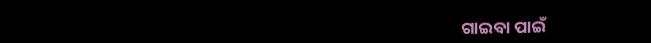ଗାଇବା ପାଇଁ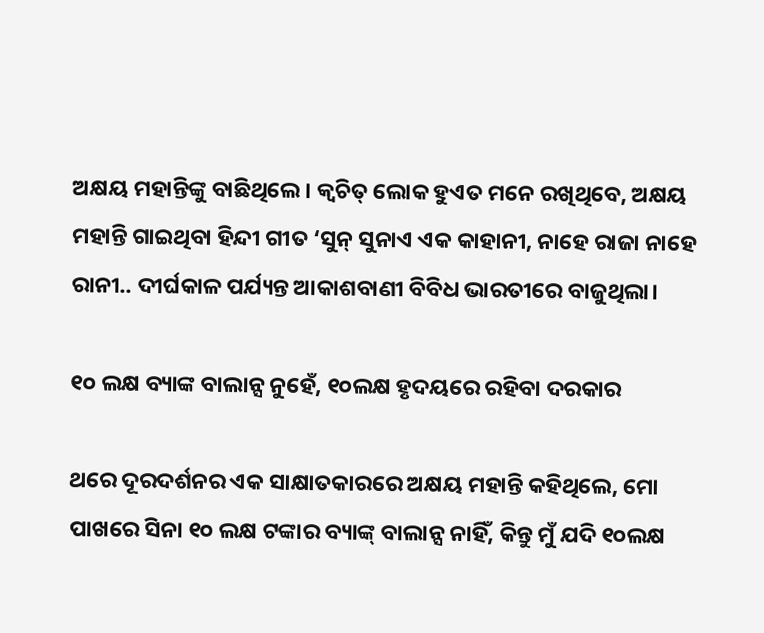ଅକ୍ଷୟ ମହାନ୍ତିଙ୍କୁ ବାଛିଥିଲେ। କ୍ବଚିତ୍‌ ଲୋକ ହୁଏତ ମନେ ରଖିଥିବେ, ଅକ୍ଷୟ ମହାନ୍ତି ଗାଇଥିବା ହିନ୍ଦୀ ଗୀତ ‘ସୁନ୍‌ ସୁନାଏ ଏକ କାହାନୀ, ନାହେ ରାଜା ନାହେ ରାନୀ.. ଦୀର୍ଘକାଳ ପର୍ଯ୍ୟନ୍ତ ଆକାଶବାଣୀ ବିବିଧ ଭାରତୀରେ ବାଜୁଥିଲା।

୧୦ ଲକ୍ଷ ବ୍ୟାଙ୍କ ବାଲାନ୍ସ ନୁହେଁ, ୧୦ଲକ୍ଷ ହୃଦୟରେ ରହିବା ଦରକାର

ଥରେ ଦୂରଦର୍ଶନର ଏକ ସାକ୍ଷାତକାରରେ ଅକ୍ଷୟ ମହାନ୍ତି କହିଥିଲେ, ମୋ ପାଖରେ ସିନା ୧୦ ଲକ୍ଷ ଟଙ୍କାର ବ୍ୟାଙ୍କ୍‌ ବାଲାନ୍ସ ନାହିଁ, କିନ୍ତୁ ମୁଁ ଯଦି ୧୦ଲକ୍ଷ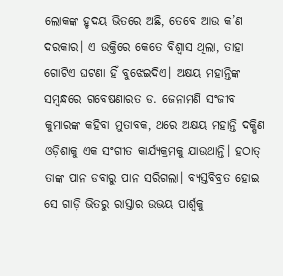ଲୋକଙ୍କ ହୃଦୟ ଭିତ‌ରେ ଅଛି, ତେବେ ଆଉ କ’ଣ ଦରକାର। ଏ ଉକ୍ତିରେ କେତେ ବିଶ୍ବାସ ଥିଲା, ତାହା ଗୋଟିଏ ଘଟଣା ହିଁ ବୁଝେଇଦିଏ। ଅକ୍ଷୟ ମହାନ୍ତିଙ୍କ ସମ୍ବନ୍ଧରେ ଗବେଷଣାରତ ଡ. ଜେନାମଣି ସଂଜୀବ କୁମାରଙ୍କ କହିବା ମୁତାବକ, ଥରେ ଅକ୍ଷୟ ମହାନ୍ତି ଦକ୍ଷିଣ ଓଡ଼ିଶାକୁ ଏକ ସଂଗୀତ କାର୍ଯ୍ୟକ୍ରମକୁ ଯାଉଥାନ୍ତି। ହଠାତ୍‌ ତାଙ୍କ ପାନ ଡବାରୁ ପାନ ସରିଗଲା। ବ୍ୟସ୍ତବିବ୍ରତ ହୋଇ ସେ ଗାଡ଼ି ଭିତରୁ ରାସ୍ତାର ଉଭୟ ପାର୍ଶ୍ବକୁ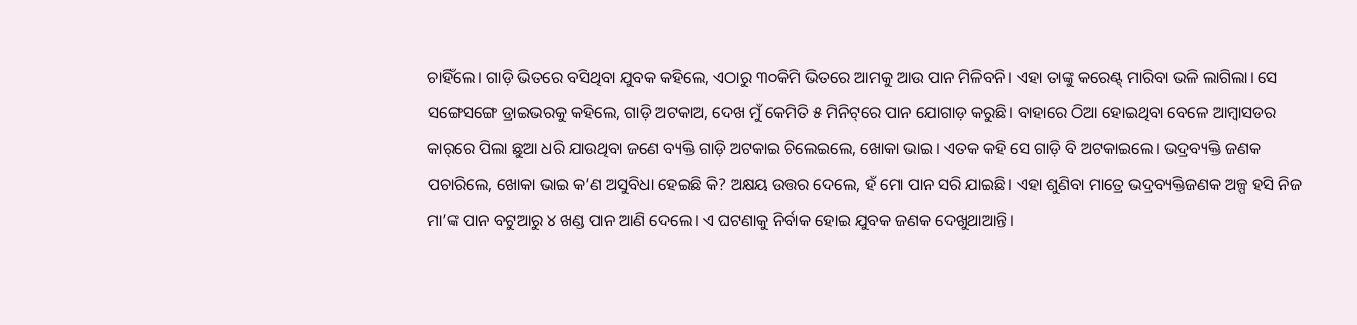ଚାହିଁଲେ। ଗାଡ଼ି ଭିତରେ ବସିଥିବା ଯୁବକ କହିଲେ, ଏଠାରୁ ୩୦କିମି ଭିତରେ ଆମକୁ ଆଉ ପାନ ମିଳିବନି। ଏହା ତାଙ୍କୁ କରେଣ୍ଟ୍‌ ମାରିବା ଭଳି ଲାଗିଲା। ସେ ସଙ୍ଗେସଙ୍ଗେ ଡ୍ରାଇଭରକୁ କହିଲେ, ଗାଡ଼ି ଅଟକାଅ, ଦେଖ ମୁଁ କେମିତି ୫ ମିନିଟ୍‌ରେ ପାନ ଯୋଗାଡ଼ କରୁଛି। ବାହାରେ ଠିଆ ହୋଇଥିବା ବେଳେ ଆମ୍ବାସଡର କାର୍‌ରେ ପିଲା ଛୁଆ ଧରି ଯାଉଥିବା ଜଣେ ବ୍ୟକ୍ତି ଗାଡ଼ି ଅଟକାଇ ଚିଲେଇଲେ, ଖୋକା ଭାଇ। ଏତକ କହି ସେ ଗାଡ଼ି ବି ଅଟକାଇଲେ। ଭଦ୍ରବ୍ୟକ୍ତି ଜଣକ ପଚାରିଲେ, ଖୋକା ଭାଇ କ’ଣ ଅସୁବିଧା ହେଇଛି କି? ଅକ୍ଷୟ ଉତ୍ତର ଦେଲେ, ହଁ ମୋ ପାନ ସରି ଯାଇଛି। ଏହା ଶୁଣିବା ମାତ୍ରେ ଭଦ୍ରବ୍ୟକ୍ତିଜଣକ ଅଳ୍ପ ହସି ନିଜ ମା’ଙ୍କ ପାନ ବଟୁଆରୁ ୪ ଖଣ୍ଡ ପାନ ଆଣି ଦେଲେ। ଏ ଘଟଣାକୁ ନିର୍ବାକ ହୋଇ ଯୁବକ ଜଣକ ଦେଖୁଥାଆନ୍ତି।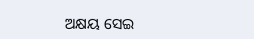ଅକ୍ଷୟ ସେଇ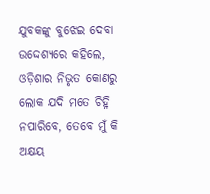ଯୁବକଙ୍କୁ ବୁଝେଇ ଦେବା ଉଦ୍ଦେଶ୍ୟରେ କହିଲେ, ଓଡ଼ିଶାର ନିଭୃତ କୋଣରୁ ଲୋକ ଯଦି ମତେ ଚିହ୍ନି ନପାରିବେ, ତେବେ ମୁଁ କି ଅକ୍ଷୟ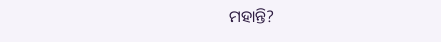ମହାନ୍ତି?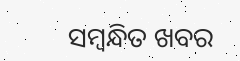ସମ୍ବନ୍ଧିତ ଖବର